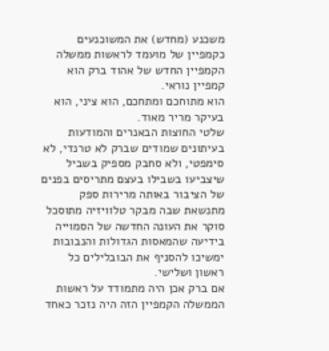משכנע (מחדש) את המשוכנעים
כקמפיין של מועמד לראשות ממשלה הקמפיין החדש של אהוד ברק הוא קמפיין נוראי.
הוא מתוחכם ומתחכם, הוא ציני, הוא בעיקר מריר מאוד.
שלטי החוצות הבאנרים והמודעות בעיתונים שמודים שברק לא טרנדי, לא סימפטי, ולא סחבק מספיק בשביל שיצביעו בשבילו בעצם מתריסים בפנים של הציבור באותה מרירות ספק מתנשאת שבה מבקר טלוויזיה מתוסכל סוקר את העונה החדשה של הסמוייה בידיעה שהמאסות הגדולות והנבובות ימשיכו להסניף את הבובלילים כל ראשון ושלישי.
אם ברק אכן היה מתמודד על ראשות הממשלה הקמפיין הזה היה נזכר כאחד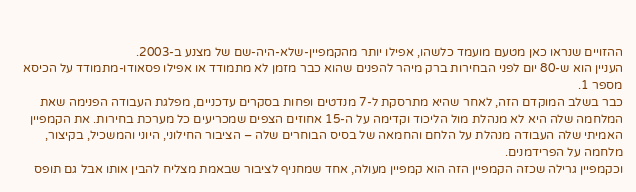ההזויים שנראו כאן מטעם מועמד כלשהו, אפילו יותר מהקמפיין-שלא-היה-שם של מצנע ב-2003.
העניין הוא ש-80 יום לפני הבחירות ברק מיהר להפנים שהוא כבר מזמן לא מתמודד או אפילו פסאודו-מתמודד על הכיסא מספר 1.
כבר בשלב המוקדם הזה, לאחר שהיא מתרסקת ל-7 מנדטים ופחות בסקרים עדכניים, מפלגת העבודה הפנימה שאת המלחמה שלה היא לא מנהלת מול הליכוד וקדימה על ה-15 אחוזים הצפים שמכריעים כל מערכת בחירות. את הקמפיין האמיתי שלה העבודה מנהלת על הלחם והחמאה של בסיס הבוחרים שלה – הציבור החילוני, היוני והמשכיל, בקיצור, מלחמה על הפרידמנים.
וכקמפיין גרילה שכזה הקמפיין הזה הוא קמפיין מעולה, אחד שמחניף לציבור שבאמת מצליח להבין אותו אבל גם תופס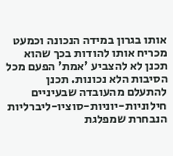אותו בגרון במידה הנכונה וכמעט מכריח אותו להודות בכך שהוא תכנן לא להצביע 'אמת' הפעם מכל הסיבות הלא נכונות. תכנן להתעלם מהעובדה שבעיניים חילוניות-יוניות-סוציו-ליברליות הנבחרת שמפלגת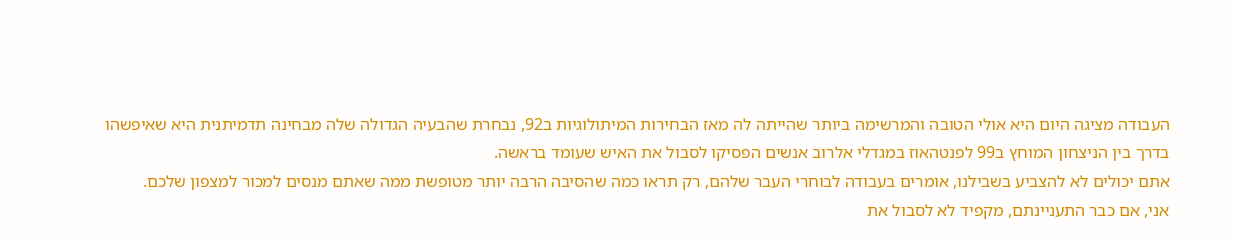העבודה מציגה היום היא אולי הטובה והמרשימה ביותר שהייתה לה מאז הבחירות המיתולוגיות ב92, נבחרת שהבעיה הגדולה שלה מבחינה תדמיתנית היא שאיפשהו בדרך בין הניצחון המוחץ ב99 לפנטהאוז במגדלי אלרוב אנשים הפסיקו לסבול את האיש שעומד בראשה.
אתם יכולים לא להצביע בשבילנו, אומרים בעבודה לבוחרי העבר שלהם, רק תראו כמה שהסיבה הרבה יותר מטופשת ממה שאתם מנסים למכור למצפון שלכם.
אני, אם כבר התעניינתם, מקפיד לא לסבול את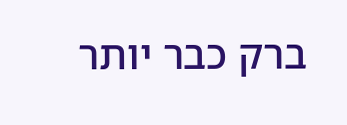ברק כבר יותר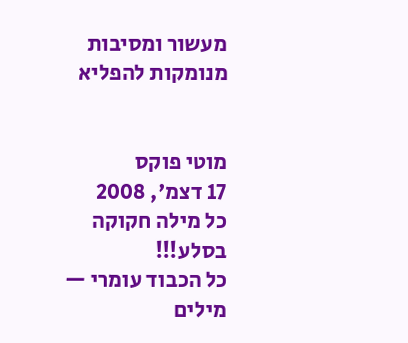מעשור ומסיבות מנומקות להפליא


מוטי פוקס
17 דצמ', 2008
כל מילה חקוקה בסלע!!!
כל הכבוד עומרי — מילים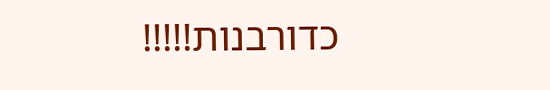כדורבנות!!!!!